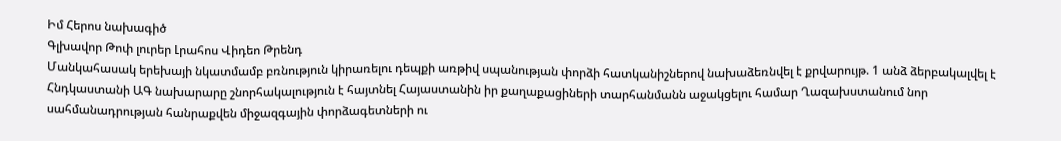Իմ Հերոս նախագիծ
Գլխավոր Թոփ լուրեր Լրահոս Վիդեո Թրենդ
Մանկահասակ երեխայի նկատմամբ բռնություն կիրառելու դեպքի առթիվ սպանության փորձի հատկանիշներով նախաձեռնվել է քրվարույթ. 1 անձ ձերբակալվել է Հնդկաստանի ԱԳ նախարարը շնորհակալություն է հայտնել Հայաստանին իր քաղաքացիների տարհանմանն աջակցելու համար Ղազախստանում նոր սահմանադրության հանրաքվեն միջազգային փորձագետների ու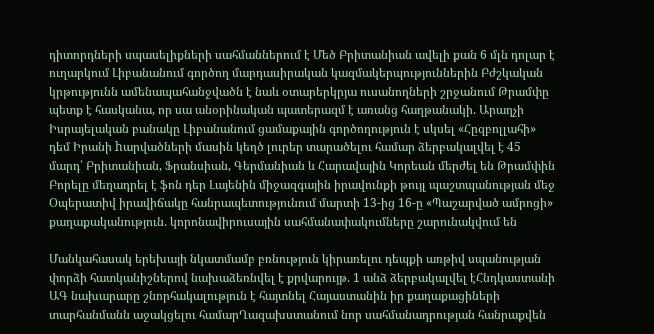դիտորդների սպասելիքների սահմաններում է Մեծ Բրիտանիան ավելի քան 6 մլն դոլար է ուղարկում Լիբանանում գործող մարդասիրական կազմակերպություններին Բժշկական կրթությունն ամենապահանջվածն է նաև օտարերկրյա ուսանողների շրջանում Թրամփը պետք է հասկանա, որ սա անօրինական պատերազմ է առանց հաղթանակի. Արաղչի Իսրայելական բանակը Լիբանանում ցամաքային գործողություն է սկսել «Հըզբոլլահի» դեմ Իրանի hարվածների մասին կեղծ լուրեր տարածելու համար ձերբակալվել է 45 մարդ՝ Բրիտանիան, Ֆրանսիան, Գերմանիան և Հարավային Կորեան մերժել են Թրամփին Բորելը մեղադրել է ֆոն դեր Լայենին միջազգային իրավունքի թույլ պաշտպանության մեջ Օպերատիվ իրավիճակը հանրապետությունում մարտի 13-ից 16-ը «Պաշարված ամրոցի» քաղաքականություն. կորոնավիրուսային սահմանափակումները շարունակվում են

Մանկահասակ երեխայի նկատմամբ բռնություն կիրառելու դեպքի առթիվ սպանության փորձի հատկանիշներով նախաձեռնվել է քրվարույթ. 1 անձ ձերբակալվել էՀնդկաստանի ԱԳ նախարարը շնորհակալություն է հայտնել Հայաստանին իր քաղաքացիների տարհանմանն աջակցելու համարՂազախստանում նոր սահմանադրության հանրաքվեն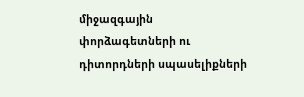միջազգային փորձագետների ու դիտորդների սպասելիքների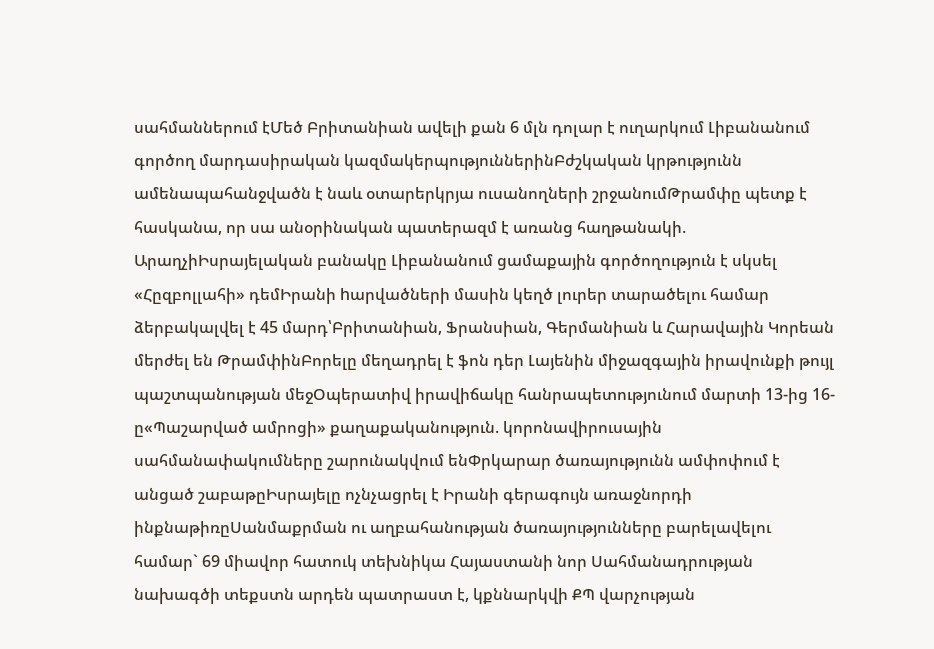սահմաններում էՄեծ Բրիտանիան ավելի քան 6 մլն դոլար է ուղարկում Լիբանանում գործող մարդասիրական կազմակերպություններինԲժշկական կրթությունն ամենապահանջվածն է նաև օտարերկրյա ուսանողների շրջանումԹրամփը պետք է հասկանա, որ սա անօրինական պատերազմ է առանց հաղթանակի. ԱրաղչիԻսրայելական բանակը Լիբանանում ցամաքային գործողություն է սկսել «Հըզբոլլահի» դեմԻրանի hարվածների մասին կեղծ լուրեր տարածելու համար ձերբակալվել է 45 մարդ՝Բրիտանիան, Ֆրանսիան, Գերմանիան և Հարավային Կորեան մերժել են ԹրամփինԲորելը մեղադրել է ֆոն դեր Լայենին միջազգային իրավունքի թույլ պաշտպանության մեջՕպերատիվ իրավիճակը հանրապետությունում մարտի 13-ից 16-ը«Պաշարված ամրոցի» քաղաքականություն. կորոնավիրուսային սահմանափակումները շարունակվում ենՓրկարար ծառայությունն ամփոփում է անցած շաբաթըԻսրայելը ոչնչացրել է Իրանի գերագույն առաջնորդի ինքնաթիռըՍանմաքրման ու աղբահանության ծառայությունները բարելավելու համար` 69 միավոր հատուկ տեխնիկա Հայաստանի նոր Սահմանադրության նախագծի տեքստն արդեն պատրաստ է, կքննարկվի ՔՊ վարչության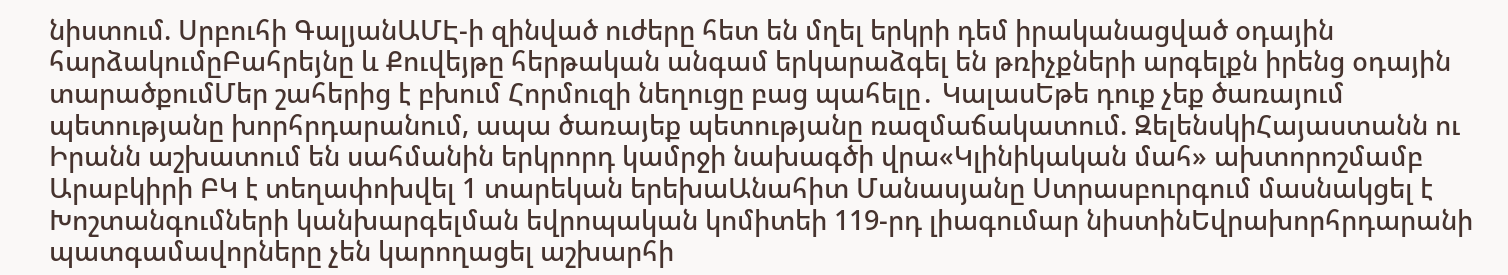նիստում. Սրբուհի ԳալյանԱՄԷ-ի զինված ուժերը հետ են մղել երկրի դեմ իրականացված օդային հարձակումըԲահրեյնը և Քուվեյթը հերթական անգամ երկարաձգել են թռիչքների արգելքն իրենց օդային տարածքումՄեր շահերից է բխում Հորմուզի նեղուցը բաց պահելը․ ԿալասԵթե դուք չեք ծառայում պետությանը խորհրդարանում, ապա ծառայեք պետությանը ռազմաճակատում. ԶելենսկիՀայաստանն ու Իրանն աշխատում են սահմանին երկրորդ կամրջի նախագծի վրա«Կլինիկական մահ» ախտորոշմամբ Արաբկիրի ԲԿ է տեղափոխվել 1 տարեկան երեխաԱնահիտ Մանասյանը Ստրասբուրգում մասնակցել է Խոշտանգումների կանխարգելման եվրոպական կոմիտեի 119-րդ լիագումար նիստինԵվրախորհրդարանի պատգամավորները չեն կարողացել աշխարհի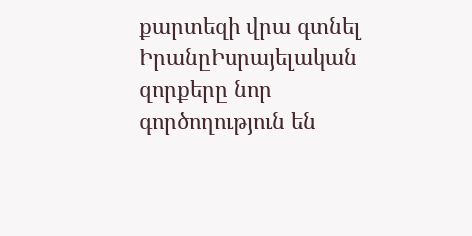քարտեզի վրա գտնել ԻրանըԻսրայելական զորքերը նոր գործողություն են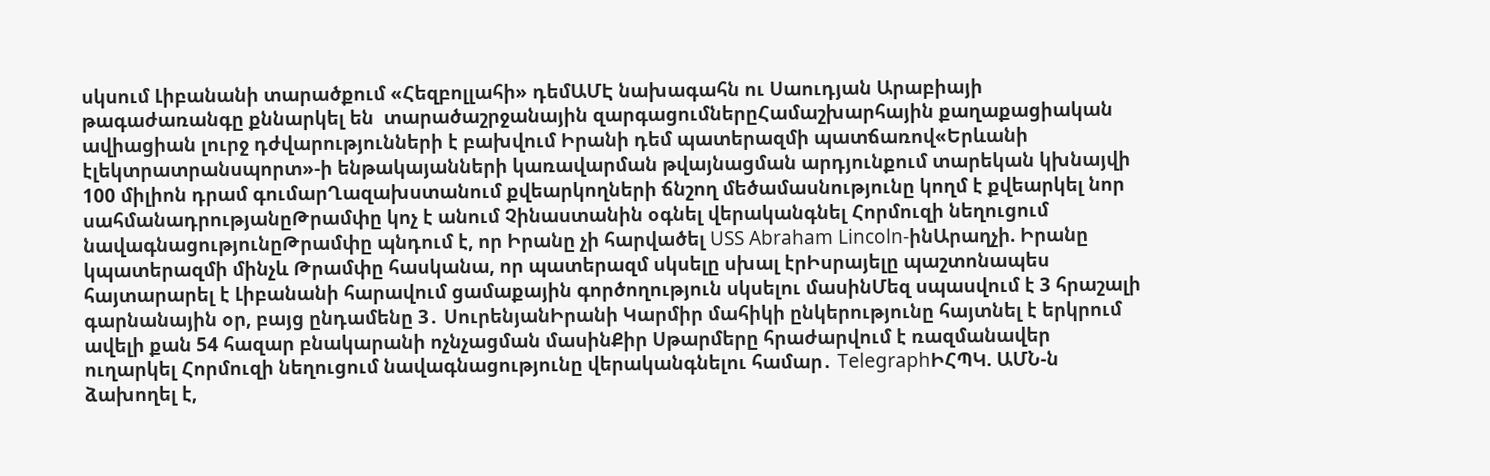սկսում Լիբանանի տարածքում «Հեզբոլլահի» դեմԱՄԷ նախագահն ու Սաուդյան Արաբիայի թագաժառանգը քննարկել են  տարածաշրջանային զարգացումներըՀամաշխարհային քաղաքացիական ավիացիան լուրջ դժվարությունների է բախվում Իրանի դեմ պատերազմի պատճառով«Երևանի էլեկտրատրանսպորտ»-ի ենթակայանների կառավարման թվայնացման արդյունքում տարեկան կխնայվի 100 միլիոն դրամ գումարՂազախստանում քվեարկողների ճնշող մեծամասնությունը կողմ է քվեարկել նոր սահմանադրությանըԹրամփը կոչ է անում Չինաստանին օգնել վերականգնել Հորմուզի նեղուցում նավագնացությունըԹրամփը պնդում է, որ Իրանը չի հարվածել USS Abraham Lincoln-ինԱրաղչի. Իրանը կպատերազմի մինչև Թրամփը հասկանա, որ պատերազմ սկսելը սխալ էրԻսրայելը պաշտոնապես հայտարարել է Լիբանանի հարավում ցամաքային գործողություն սկսելու մասինՄեզ սպասվում է 3 հրաշալի գարնանային օր, բայց ընդամենը 3․ ՍուրենյանԻրանի Կարմիր մահիկի ընկերությունը հայտնել է երկրում ավելի քան 54 հազար բնակարանի ոչնչացման մասինՔիր Սթարմերը հրաժարվում է ռազմանավեր ուղարկել Հորմուզի նեղուցում նավագնացությունը վերականգնելու համար․ TelegraphԻՀՊԿ. ԱՄՆ-ն ձախողել է,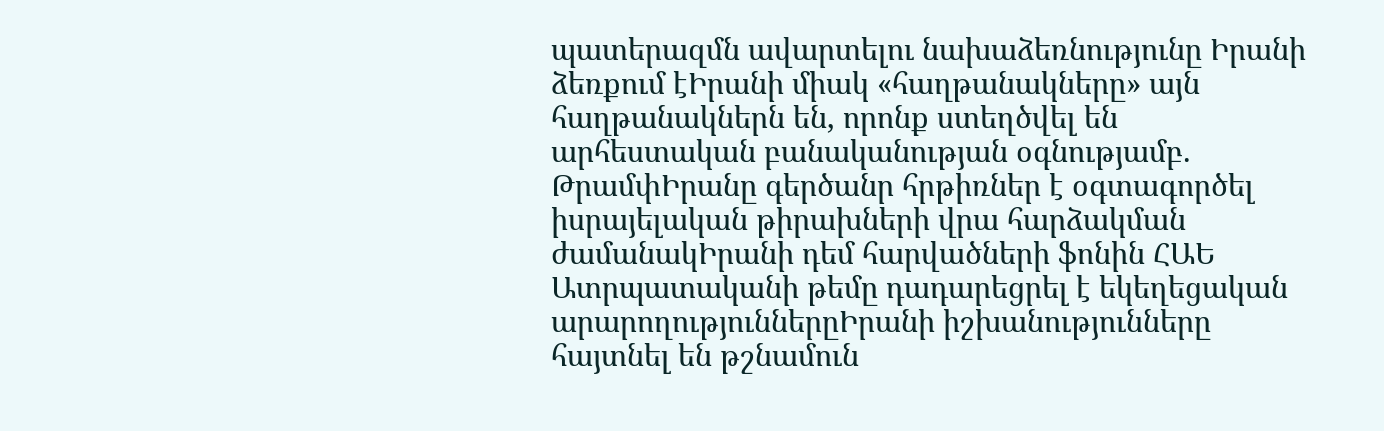պատերազմն ավարտելու նախաձեռնությունը Իրանի ձեռքում էԻրանի միակ «հաղթանակները» այն հաղթանակներն են, որոնք ստեղծվել են արհեստական բանականության օգնությամբ. ԹրամփԻրանը գերծանր հրթիռներ է օգտագործել իսրայելական թիրախների վրա հարձակման ժամանակԻրանի դեմ հարվածների ֆոնին ՀԱԵ Ատրպատականի թեմը դադարեցրել է եկեղեցական արարողություններըԻրանի իշխանությունները հայտնել են թշնամուն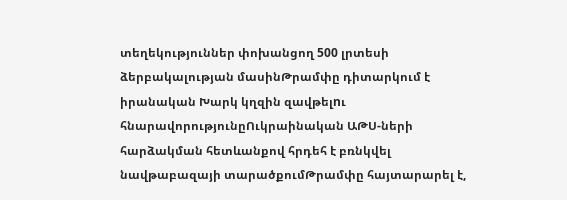տեղեկություններ փոխանցող 500 լրտեսի ձերբակալության մասինԹրամփը դիտարկում է իրանական Խարկ կղզին զավթելnւ հնարավորությունըՈւկրաինական ԱԹՍ-ների հարձակման հետևանքով հրդեհ է բռնկվել նավթաբազայի տարածքումԹրամփը հայտարարել է,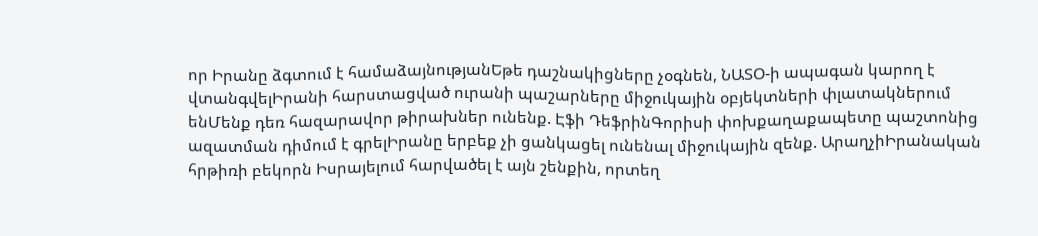որ Իրանը ձգտում է համաձայնությանԵթե դաշնակիցները չօգնեն, ՆԱՏՕ-ի ապագան կարող է վտանգվելԻրանի հարստացված ուրանի պաշարները միջուկային օբյեկտների փլատակներում ենՄենք դեռ հազարավոր թիրախներ ունենք. Էֆի ԴեֆրինԳորիսի փոխքաղաքապետը պաշտոնից ազատման դիմում է գրելԻրանը երբեք չի ցանկացել ունենալ միջուկային զենք. ԱրաղչիԻրանական հրթիռի բեկորն Իսրայելում հարվածել է այն շենքին, որտեղ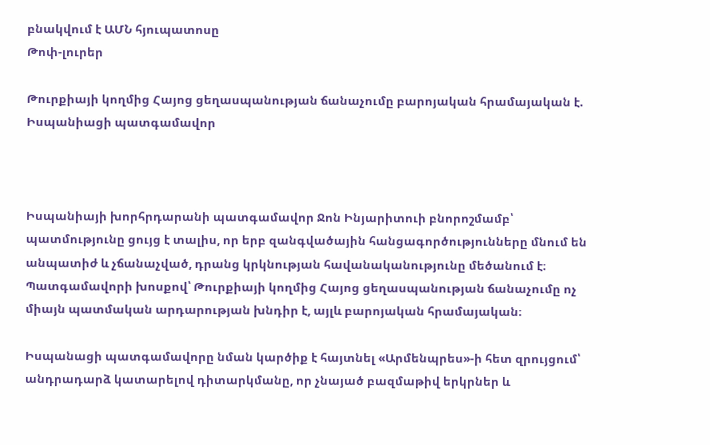բնակվում է ԱՄՆ հյուպատոսը
Թոփ-լուրեր

Թուրքիայի կողմից Հայոց ցեղասպանության ճանաչումը բարոյական հրամայական է. Իսպանիացի պատգամավոր



Իսպանիայի խորհրդարանի պատգամավոր Ջոն Ինյարիտուի բնորոշմամբ՝ պատմությունը ցույց է տալիս, որ երբ զանգվածային հանցագործությունները մնում են անպատիժ և չճանաչված, դրանց կրկնության հավանականությունը մեծանում է։ Պատգամավորի խոսքով՝ Թուրքիայի կողմից Հայոց ցեղասպանության ճանաչումը ոչ միայն պատմական արդարության խնդիր է, այլև բարոյական հրամայական։

Իսպանացի պատգամավորը նման կարծիք է հայտնել «Արմենպրես»-ի հետ զրույցում՝ անդրադարձ կատարելով դիտարկմանը, որ չնայած բազմաթիվ երկրներ և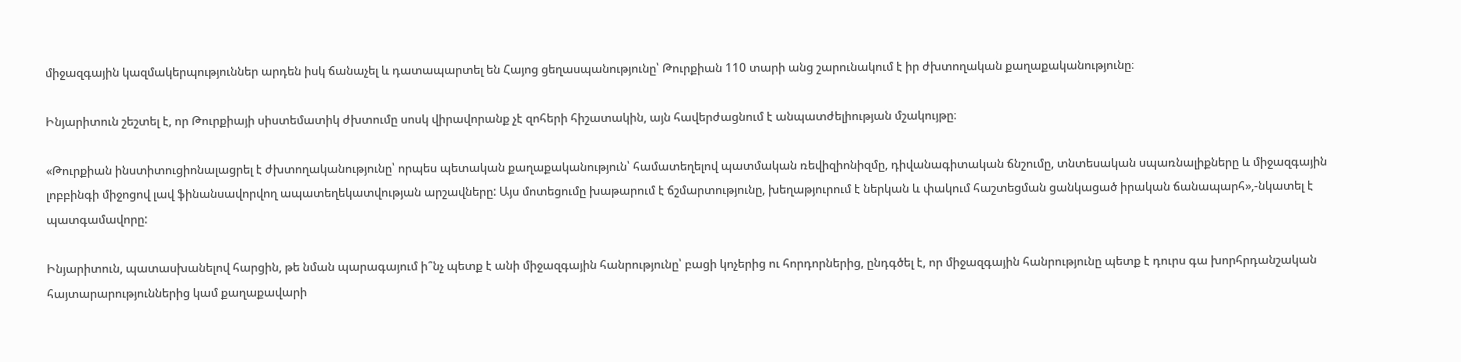միջազգային կազմակերպություններ արդեն իսկ ճանաչել և դատապարտել են Հայոց ցեղասպանությունը՝ Թուրքիան 110 տարի անց շարունակում է իր ժխտողական քաղաքականությունը։

Ինյարիտուն շեշտել է, որ Թուրքիայի սիստեմատիկ ժխտումը սոսկ վիրավորանք չէ զոհերի հիշատակին, այն հավերժացնում է անպատժելիության մշակույթը։

«Թուրքիան ինստիտուցիոնալացրել է ժխտողականությունը՝ որպես պետական քաղաքականություն՝ համատեղելով պատմական ռեվիզիոնիզմը, դիվանագիտական ճնշումը, տնտեսական սպառնալիքները և միջազգային լոբբինգի միջոցով լավ ֆինանսավորվող ապատեղեկատվության արշավները: Այս մոտեցումը խաթարում է ճշմարտությունը, խեղաթյուրում է ներկան և փակում հաշտեցման ցանկացած իրական ճանապարհ»,-նկատել է պատգամավորը:

Ինյարիտուն, պատասխանելով հարցին, թե նման պարագայում ի՞նչ պետք է անի միջազգային հանրությունը՝ բացի կոչերից ու հորդորներից, ընդգծել է, որ միջազգային հանրությունը պետք է դուրս գա խորհրդանշական հայտարարություններից կամ քաղաքավարի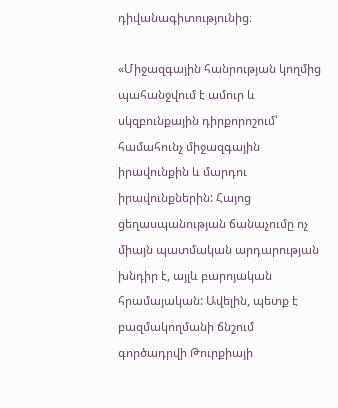դիվանագիտությունից։

«Միջազգային հանրության կողմից պահանջվում է ամուր և սկզբունքային դիրքորոշում՝ համահունչ միջազգային իրավունքին և մարդու իրավունքներին: Հայոց ցեղասպանության ճանաչումը ոչ միայն պատմական արդարության խնդիր է, այլև բարոյական հրամայական: Ավելին, պետք է բազմակողմանի ճնշում գործադրվի Թուրքիայի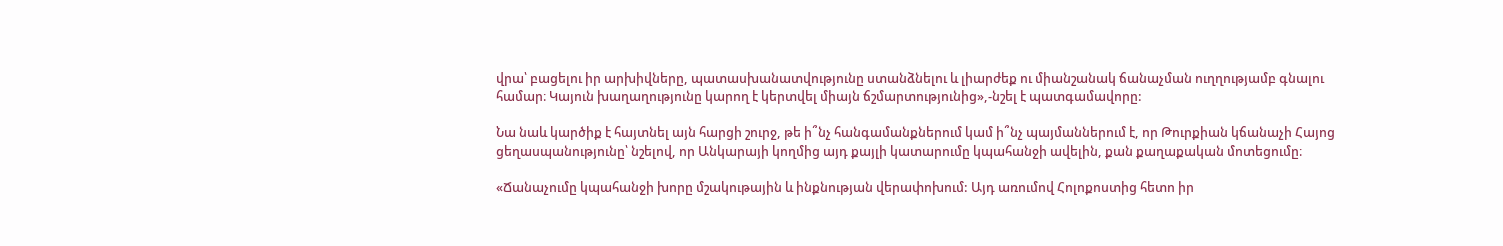վրա՝ բացելու իր արխիվները, պատասխանատվությունը ստանձնելու և լիարժեք ու միանշանակ ճանաչման ուղղությամբ գնալու համար։ Կայուն խաղաղությունը կարող է կերտվել միայն ճշմարտությունից»,-նշել է պատգամավորը:

Նա նաև կարծիք է հայտնել այն հարցի շուրջ, թե ի՞նչ հանգամանքներում կամ ի՞նչ պայմաններում է, որ Թուրքիան կճանաչի Հայոց ցեղասպանությունը՝ նշելով, որ Անկարայի կողմից այդ քայլի կատարումը կպահանջի ավելին, քան քաղաքական մոտեցումը։

«Ճանաչումը կպահանջի խորը մշակութային և ինքնության վերափոխում: Այդ առումով Հոլոքոստից հետո իր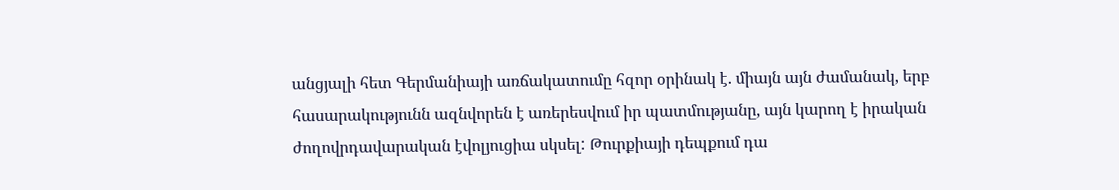անցյալի հետ Գերմանիայի առճակատումը հզոր օրինակ է. միայն այն ժամանակ, երբ հասարակությունն ազնվորեն է առերեսվում իր պատմությանը, այն կարող է իրական ժողովրդավարական էվոլյուցիա սկսել: Թուրքիայի դեպքում դա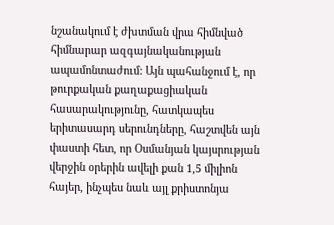նշանակում է ժխտման վրա հիմնված հիմնարար ազգայնականության ապամոնտաժում: Այն պահանջում է, որ թուրքական քաղաքացիական հասարակությունը, հատկապես երիտասարդ սերունդները, հաշտվեն այն փաստի հետ, որ Օսմանյան կայսրության վերջին օրերին ավելի քան 1,5 միլիոն հայեր, ինչպես նաև այլ քրիստոնյա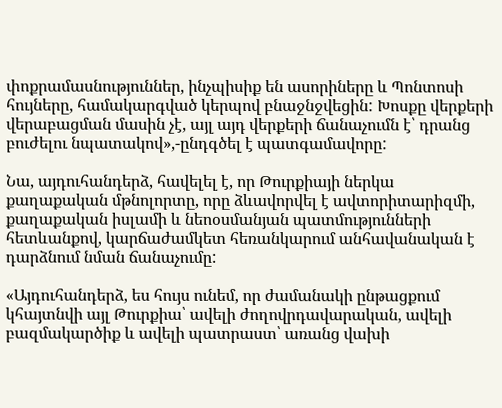փոքրամասնություններ, ինչպիսիք են ասորիները և Պոնտոսի հույները, համակարգված կերպով բնաջնջվեցին: Խոսքը վերքերի վերաբացման մասին չէ, այլ այդ վերքերի ճանաչումն է՝ դրանց բուժելու նպատակով»,-ընդգծել է պատգամավորը:

Նա, այդուհանդերձ, հավելել է, որ Թուրքիայի ներկա քաղաքական մթնոլորտը, որը ձևավորվել է ավտորիտարիզմի, քաղաքական իսլամի և նեոօսմանյան պատմությունների հետևանքով, կարճաժամկետ հեռանկարում անհավանական է դարձնում նման ճանաչումը:

«Այդուհանդերձ, ես հույս ունեմ, որ ժամանակի ընթացքում կհայտնվի այլ Թուրքիա՝ ավելի ժողովրդավարական, ավելի բազմակարծիք և ավելի պատրաստ՝ առանց վախի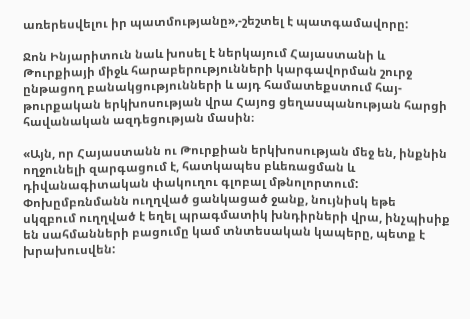առերեսվելու իր պատմությանը»,-շեշտել է պատգամավորը:

Ջոն Ինյարիտուն նաև խոսել է ներկայում Հայաստանի և Թուրքիայի միջև հարաբերությունների կարգավորման շուրջ ընթացող բանակցությունների և այդ համատեքստում հայ-թուրքական երկխոսության վրա Հայոց ցեղասպանության հարցի հավանական ազդեցության մասին։

«Այն, որ Հայաստանն ու Թուրքիան երկխոսության մեջ են, ինքնին ողջունելի զարգացում է, հատկապես բևեռացման և դիվանագիտական փակուղու գլոբալ մթնոլորտում: Փոխըմբռնմանն ուղղված ցանկացած ջանք, նույնիսկ եթե սկզբում ուղղված է եղել պրագմատիկ խնդիրների վրա, ինչպիսիք են սահմանների բացումը կամ տնտեսական կապերը, պետք է խրախուսվեն: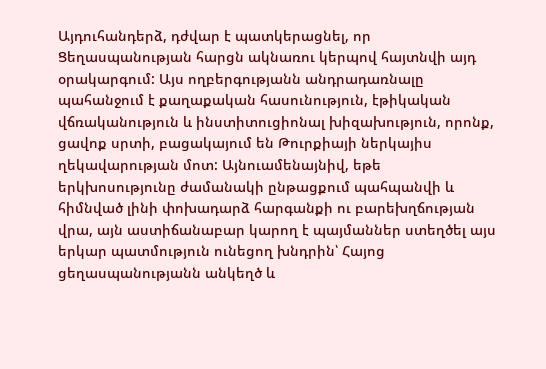Այդուհանդերձ, դժվար է պատկերացնել, որ Ցեղասպանության հարցն ակնառու կերպով հայտնվի այդ օրակարգում: Այս ողբերգությանն անդրադառնալը պահանջում է քաղաքական հասունություն, էթիկական վճռականություն և ինստիտուցիոնալ խիզախություն, որոնք, ցավոք սրտի, բացակայում են Թուրքիայի ներկայիս ղեկավարության մոտ: Այնուամենայնիվ, եթե երկխոսությունը ժամանակի ընթացքում պահպանվի և հիմնված լինի փոխադարձ հարգանքի ու բարեխղճության վրա, այն աստիճանաբար կարող է պայմաններ ստեղծել այս երկար պատմություն ունեցող խնդրին՝ Հայոց ցեղասպանությանն անկեղծ և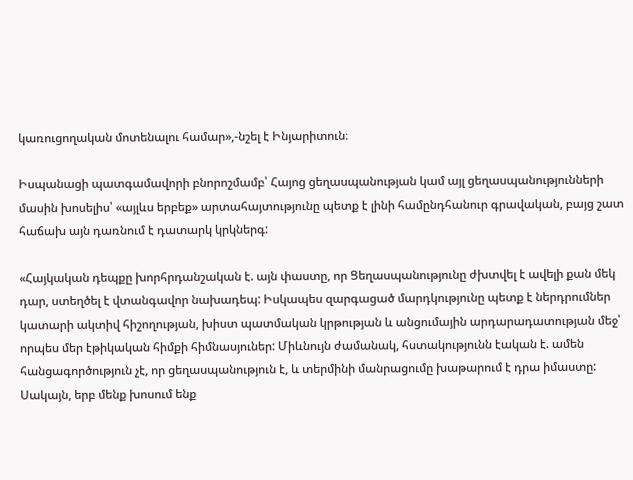կառուցողական մոտենալու համար»,-նշել է Ինյարիտուն։

Իսպանացի պատգամավորի բնորոշմամբ՝ Հայոց ցեղասպանության կամ այլ ցեղասպանությունների մասին խոսելիս՝ «այլևս երբեք» արտահայտությունը պետք է լինի համընդհանուր գրավական, բայց շատ հաճախ այն դառնում է դատարկ կրկներգ:

«Հայկական դեպքը խորհրդանշական է. այն փաստը, որ Ցեղասպանությունը ժխտվել է ավելի քան մեկ դար, ստեղծել է վտանգավոր նախադեպ: Իսկապես զարգացած մարդկությունը պետք է ներդրումներ կատարի ակտիվ հիշողության, խիստ պատմական կրթության և անցումային արդարադատության մեջ՝ որպես մեր էթիկական հիմքի հիմնասյուներ: Միևնույն ժամանակ, հստակությունն էական է. ամեն հանցագործություն չէ, որ ցեղասպանություն է, և տերմինի մանրացումը խաթարում է դրա իմաստը: Սակայն, երբ մենք խոսում ենք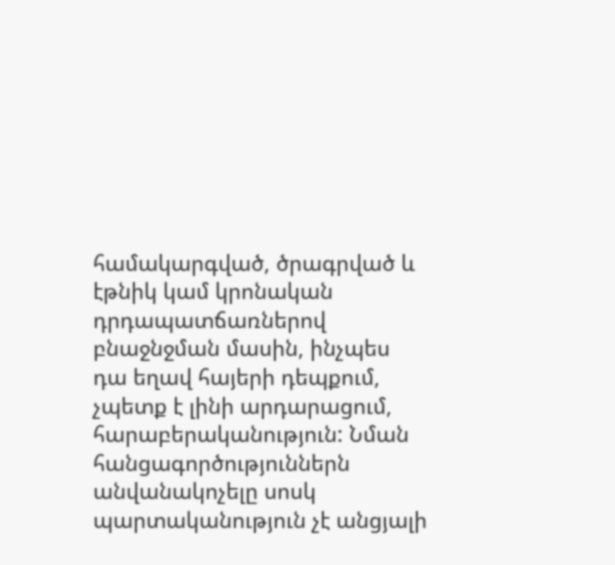համակարգված, ծրագրված և էթնիկ կամ կրոնական դրդապատճառներով բնաջնջման մասին, ինչպես դա եղավ հայերի դեպքում, չպետք է լինի արդարացում, հարաբերականություն: Նման հանցագործություններն անվանակոչելը սոսկ պարտականություն չէ անցյալի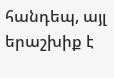հանդեպ, այլ երաշխիք է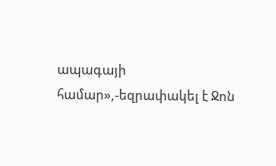ապագայի համար»,-եզրափակել է Ջոն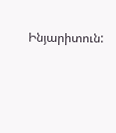Ինյարիտուն: